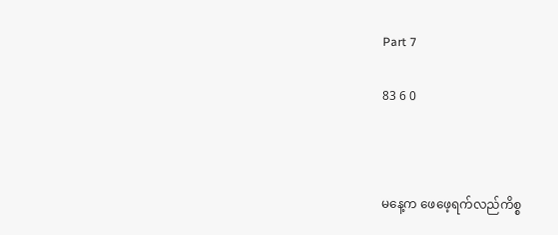Part 7

83 6 0



မနေ့က ဖေဖေ့ရက်လည်ကိစ္စ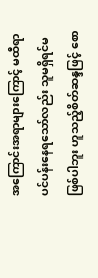အကြောင်းအရာများကြောင့် မထီရာပင်ပန်းနေရသော်လည်း သူမရှိရင်မဖြစ်ပါဘူး ဟူသည့်စိတ်ဆန္ဒဖြင့် စော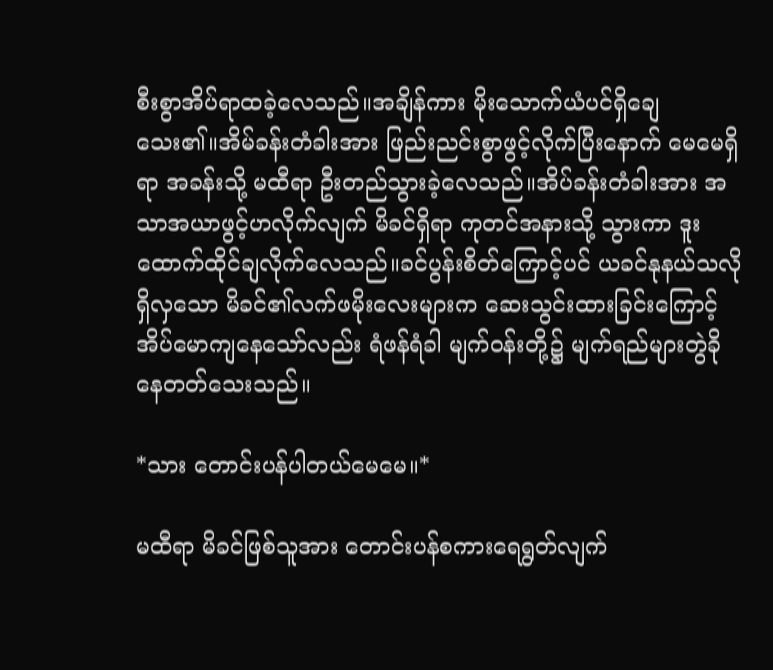စီးစွာအိပ်ရာထခဲ့လေသည်။အချိန်ကား မိုးသောက်ယံပင်ရှိချေသေး၏။အိမ်ခန်းတံခါးအား ဖြည်းညင်းစွာဖွင့်လိုက်ပြီးနောက် ‌မေမေရှိရာ အခန်းသို့ မထီရာ ဦးတည်သွားခဲ့လေသည်။အိပ်ခန်းတံခါးအား အသာအယာဖွင့်ဟလိုက်လျက် မိခင်ရှိရာ ကုတင်အနားသို့ သွားကာ ဒူးထောက်ထိုင်ချလိုက်လေသည်။ခင်ပွန်းစိတ်ကြောင့်ပင် ယခင်နုနယ်သလိုရှိလှသော မိခင်၏လက်ဖမိုးလေးများက ဆေးသွင်းထားခြင်းကြောင့် အိပ်မောကျနေသော်လည်း ရံဖန်ရံခါ မျက်ဝန်းတို့၌ မျက်ရည်များတွဲခိုနေတတ်သေးသည်။

*သား တောင်းပန်ပါတယ်မေမေ။*

မထီရာ မိခင်ဖြစ်သူအား တောင်းပန်စကားရေရွတ်လျက်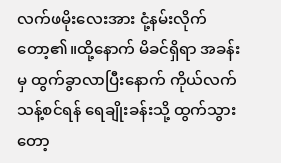လက်ဖမိုးလေးအား ငုံ့နမ်းလိုက်တော့၏။ထို့နောက် မိခင်ရှိရာ အခန်းမှ ထွက်ခွာလာပြီးနောက် ကိုယ်လက်သန့်စင်ရန် ရေချိုးခန်းသို့ ထွက်သွားတော့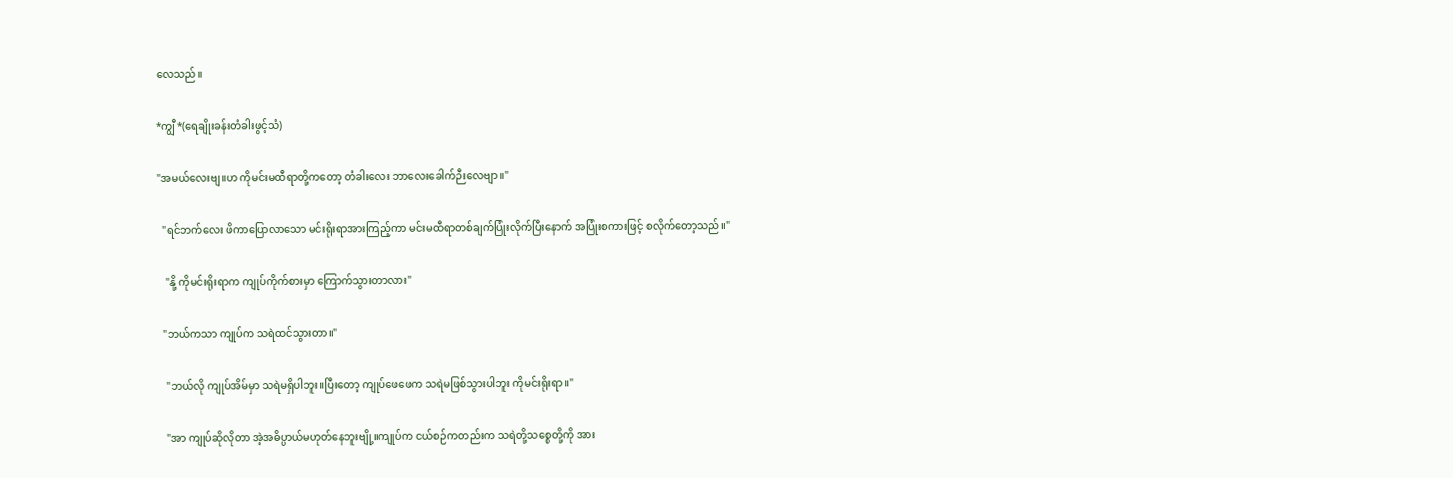လေသည်။

*ကျွီ*(ရေချိုးခန်းတံခါးဖွင့်သံ)

"အမယ်လေးဗျ။ဟ ကိုမင်းမထီရာတို့ကတော့ တံခါးလေး ဘာလေးခေါက်ဉီးလေဗျာ။"

  "ရင်ဘက်လေး ဖိကာပြောလာသော မင်းရိုးရာအားကြည့်ကာ မင်းမထီရာတစ်ချက်ပြုံးလိုက်ပြီးနောက် အပြုံးစကားဖြင့် စလိုက်တော့သည်။"

   "နို့ ကိုမင်းရိုးရာက ကျုပ်ကိုက်စားမှာ ကြောက်သွားတာလား"

  "ဘယ်ကသာ ကျုပ်က သရဲထင်သွားတာ။"

   "ဘယ်လို ကျုပ်အိမ်မှာ သရဲမရှိပါဘူး။ပြီးတော့ ကျုပ်ဖေဖေက သရဲမဖြစ်သွားပါဘူး ကိုမင်းရိုးရာ။"

   "အာ ကျုပ်‌ဆိုလိုတာ အဲ့အဓိပ္ပာယ်မဟုတ်နေဘူးဗျို့။ကျုပ်က ငယ်စဉ်ကတည်းက သရဲတို့သစ္စေတို့ကို အား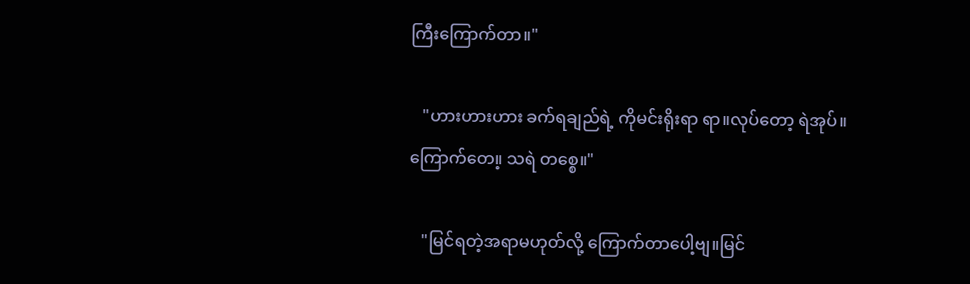ကြီးကြောက်တာ။"

   "ဟားဟားဟား ခက်ရချည်ရဲ့ ကိုမင်းရိုးရာ ရာ။လုပ်တော့ ရဲအုပ်။ကြောက်တေ။့ သရဲ တစ္စေ။"

   "မြင်ရတဲ့အရာမဟုတ်လို့ ကြောက်တာပေါ့ဗျ။မြင်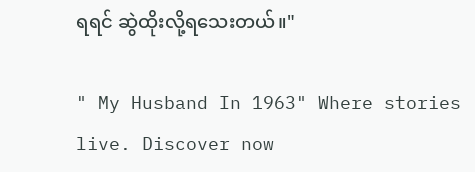ရရင် ဆွဲထိုးလို့ရသေးတယ်။"

" My Husband In 1963" Where stories live. Discover now